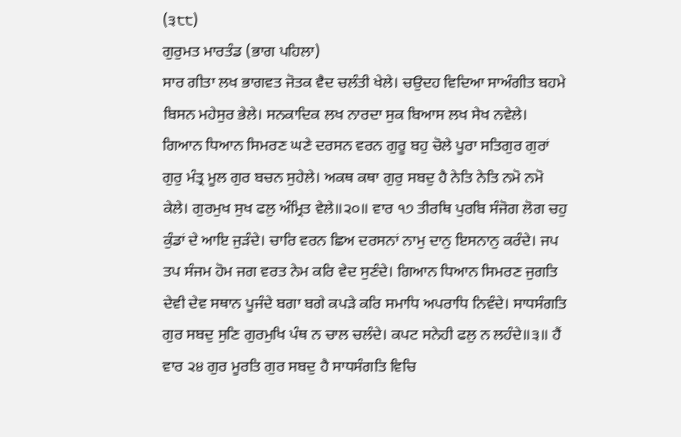(੩੮੮)
ਗੁਰੁਮਤ ਮਾਰਤੰਡ (ਭਾਗ ਪਹਿਲਾ)
ਸਾਰ ਗੀਤਾ ਲਖ ਭਾਗਵਤ ਜੋਤਕ ਵੈਦ ਚਲੰਤੀ ਖੇਲੇ। ਚਉਦਹ ਵਿਦਿਆ ਸਾਅੰਗੀਤ ਬਹਮੇ ਬਿਸਨ ਮਹੇਸੁਰ ਭੇਲੇ। ਸਨਕਾਦਿਕ ਲਖ ਨਾਰਦਾ ਸੁਕ ਬਿਆਸ ਲਖ ਸੇਖ ਨਵੇਲੇ। ਗਿਆਨ ਧਿਆਨ ਸਿਮਰਣ ਘਣੇ ਦਰਸਨ ਵਰਨ ਗੁਰੂ ਬਹੁ ਚੋਲੇ ਪੂਰਾ ਸਤਿਗੁਰ ਗੁਰਾਂ ਗੁਰੁ ਮੰਤ੍ਰ ਮੂਲ ਗੁਰ ਬਚਨ ਸੁਹੇਲੇ। ਅਕਥ ਕਥਾ ਗੁਰੁ ਸਬਦੁ ਹੈ ਨੇਤਿ ਨੇਤਿ ਨਮੋ ਨਮੋ ਕੇਲੇ। ਗੁਰਮੁਖ ਸੁਖ ਫਲੁ ਅੰਮ੍ਰਿਤ ਵੇਲੇ॥੨੦॥ ਵਾਰ ੧੭ ਤੀਰਥਿ ਪੁਰਬਿ ਸੰਜੋਗ ਲੋਗ ਚਹੁ ਕੁੰਡਾਂ ਦੇ ਆਇ ਜੁੜੰਦੇ। ਚਾਰਿ ਵਰਨ ਛਿਅ ਦਰਸਨਾਂ ਨਾਮੁ ਦਾਨੁ ਇਸਨਾਨੁ ਕਰੰਦੇ। ਜਪ ਤਪ ਸੰਜਮ ਹੋਮ ਜਗ ਵਰਤ ਨੇਮ ਕਰਿ ਵੇਦ ਸੁਣੰਦੇ। ਗਿਆਨ ਧਿਆਨ ਸਿਮਰਣ ਜੁਗਤਿ ਦੇਵੀ ਦੇਵ ਸਥਾਨ ਪੂਜੰਦੇ ਬਗਾ ਬਗੇ ਕਪੜੇ ਕਰਿ ਸਮਾਧਿ ਅਪਰਾਧਿ ਨਿਵੰਦੇ। ਸਾਧਸੰਗਤਿ ਗੁਰ ਸਬਦੁ ਸੁਣਿ ਗੁਰਮੁਖਿ ਪੰਥ ਨ ਚਾਲ ਚਲੰਦੇ। ਕਪਟ ਸਨੇਹੀ ਫਲੁ ਨ ਲਹੰਦੇ॥੩॥ ਹੈਂ ਵਾਰ ੨੪ ਗੁਰ ਮੂਰਤਿ ਗੁਰ ਸਬਦੁ ਹੈ ਸਾਧਸੰਗਤਿ ਵਿਚਿ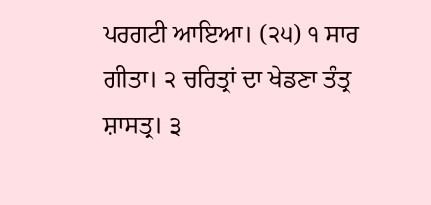ਪਰਗਟੀ ਆਇਆ। (੨੫) ੧ ਸਾਰ ਗੀਤਾ। ੨ ਚਰਿਤ੍ਰਾਂ ਦਾ ਖੇਡਣਾ ਤੰਤ੍ਰ ਸ਼ਾਸਤ੍ਰ। ੩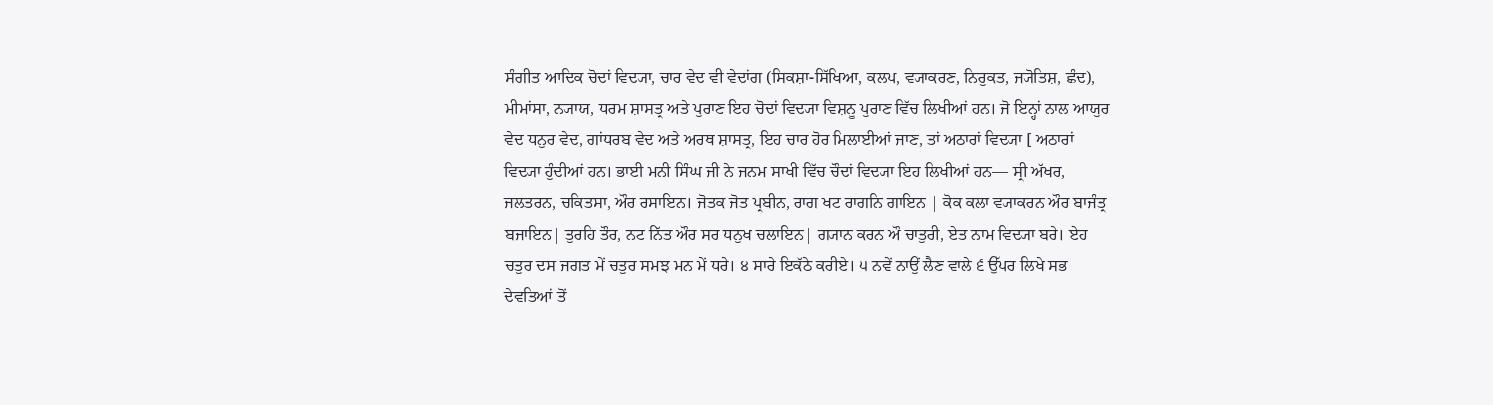ਸੰਗੀਤ ਆਦਿਕ ਚੋਦਾਂ ਵਿਦ੍ਯਾ, ਚਾਰ ਵੇਦ ਵੀ ਵੇਦਾਂਗ (ਸਿਕਸ਼ਾ-ਸਿੱਖਿਆ, ਕਲਪ, ਵ੍ਯਾਕਰਣ, ਨਿਰੁਕਤ, ਜ੍ਯੋਤਿਸ਼, ਛੰਦ), ਮੀਮਾਂਸਾ, ਨ੍ਯਾਯ, ਧਰਮ ਸ਼ਾਸਤ੍ਰ ਅਤੇ ਪੁਰਾਣ ਇਹ ਚੋਦਾਂ ਵਿਦ੍ਯਾ ਵਿਸ਼ਨੂ ਪੁਰਾਣ ਵਿੱਚ ਲਿਖੀਆਂ ਹਨ। ਜੋ ਇਨ੍ਹਾਂ ਨਾਲ ਆਯੁਰ ਵੇਦ ਧਨੁਰ ਵੇਦ, ਗਾਂਧਰਬ ਵੇਦ ਅਤੇ ਅਰਥ ਸ਼ਾਸਤ੍ਰ, ਇਹ ਚਾਰ ਹੋਰ ਮਿਲਾਈਆਂ ਜਾਣ, ਤਾਂ ਅਠਾਰਾਂ ਵਿਦ੍ਯਾ [ ਅਠਾਰਾਂ ਵਿਦ੍ਯਾ ਹੁੰਦੀਆਂ ਹਨ। ਭਾਈ ਮਨੀ ਸਿੰਘ ਜੀ ਨੇ ਜਨਮ ਸਾਖੀ ਵਿੱਚ ਚੌਦਾਂ ਵਿਦ੍ਯਾ ਇਹ ਲਿਖੀਆਂ ਹਨ— ਸ੍ਰੀ ਅੱਖਰ, ਜਲਤਰਨ, ਚਕਿਤਸਾ, ਔਰ ਰਸਾਇਨ। ਜੋਤਕ ਜੋਤ ਪ੍ਰਬੀਨ, ਰਾਗ ਖਟ ਰਾਗਨਿ ਗਾਇਨ | ਕੋਕ ਕਲਾ ਵ੍ਯਾਕਰਨ ਔਰ ਬਾਜੰਤ੍ਰ ਬਜਾਇਨ| ਤੁਰਹਿ ਤੌਰ, ਨਟ ਨਿੱਤ ਔਰ ਸਰ ਧਨੁਖ ਚਲਾਇਨ| ਗ੍ਯਾਨ ਕਰਨ ਔ ਚਾਤੁਰੀ, ਏਤ ਨਾਮ ਵਿਦ੍ਯਾ ਬਰੇ। ਏਹ ਚਤੁਰ ਦਸ ਜਗਤ ਮੇਂ ਚਤੁਰ ਸਮਝ ਮਨ ਮੇਂ ਧਰੇ। ੪ ਸਾਰੇ ਇਕੱਠੇ ਕਰੀਏ। ੫ ਨਵੇਂ ਨਾਉਂ ਲੈਣ ਵਾਲੇ ੬ ਉੱਪਰ ਲਿਖੇ ਸਭ ਦੇਵਤਿਆਂ ਤੋਂ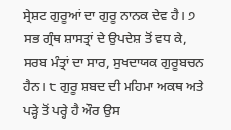ਸ੍ਰੇਸ਼ਟ ਗੁਰੂਆਂ ਦਾ ਗੁਰੂ ਨਾਨਕ ਦੇਵ ਹੈ। ੭ ਸਭ ਗ੍ਰੰਥ ਸ਼ਾਸਤ੍ਰਾਂ ਦੇ ਉਪਦੇਸ਼ ਤੋਂ ਵਧ ਕੇ, ਸਰਬ ਮੰਤ੍ਰਾਂ ਦਾ ਸਾਰ, ਸੁਖਦਾਯਕ ਗੁਰੂਬਚਨ ਹੈਨ। ੮ ਗੁਰੂ ਸ਼ਬਦ ਦੀ ਮਹਿਮਾ ਅਕਥ ਅਤੇ ਪੜ੍ਹੇ ਤੋਂ ਪਰ੍ਹੇ ਹੈ ਔਰ ਉਸ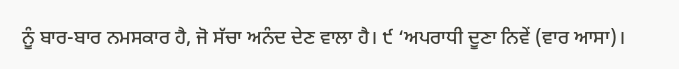ਨੂੰ ਬਾਰ-ਬਾਰ ਨਮਸਕਾਰ ਹੈ, ਜੋ ਸੱਚਾ ਅਨੰਦ ਦੇਣ ਵਾਲਾ ਹੈ। ੯ ‘ਅਪਰਾਧੀ ਦੂਣਾ ਨਿਵੇਂ (ਵਾਰ ਆਸਾ)।